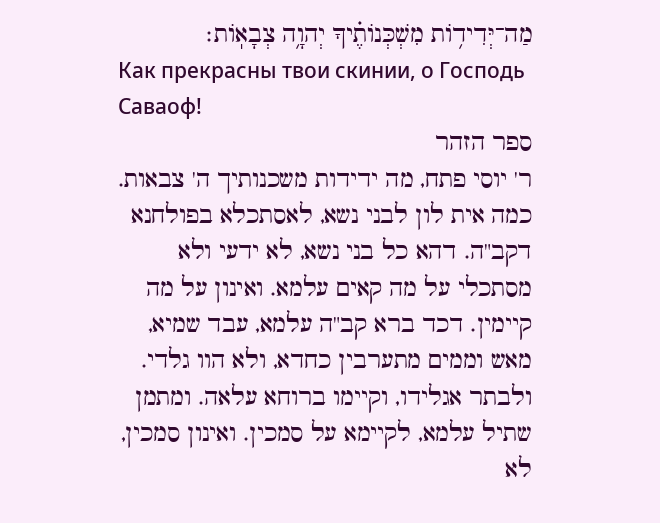מַה־יְּדִיד֥וֹת מִשְׁכְּנוֹתֶ֗יךָ יְהוָ֥ה צְבָאֽוֹת׃
Как прекрасны твои скинии, о Господь Саваоф!
ספר הזהר
ר' יוסי פתח, מה ידידות משכנותיך ה' צבאות. כמה אית לון לבני נשא, לאסתכלא בפולחנא דקב"ה. דהא כל בני נשא, לא ידעי ולא מסתכלי על מה קאים עלמא. ואינון על מה קיימין. דכד ברא קב"ה עלמא, עבד שמיא, מאש וממים מתערבין כחדא, ולא הוו גלדי. ולבתר אגלידו, וקיימו ברוחא עלאה. ומתמן שתיל עלמא, לקיימא על סמכין. ואינון סמכין, לא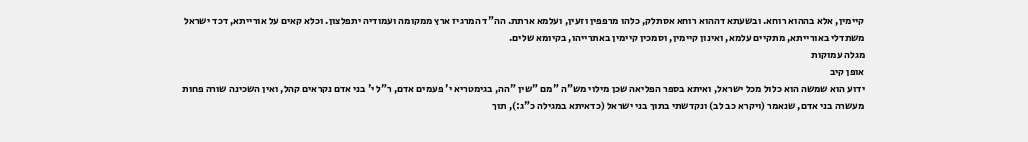קיימין, אלא בההוא רוחא. ובשעתא דההוא רוחא אסתלק, כלהו מרפפין וזעין, ועלמא ארתת. הה"ד המרגיז ארץ ממקומה ועמודיה יתפלצון. וכלא קאים על אורייתא, דכד ישראל משתדלי באורייתא, מתקיים עלמא, ואינון קיימין, וסמכין קיימין באתרייהו, בקיומא שלים.
מגלה עמוקות
אופן קיב
ידוע הוא שמשה הוא כלול מכל ישראל, ואיתא בספר הפליאה שכן מילוי מש"ה "מם "שין "הה, בגימטריא י' פעמים אדם, ר"ל י' בני אדם נקראים קהל, ואין השכינה שורה פחות מעשרה בני אדם, שנאמר (ויקרא כב לב) ונקדשתי בתוך בני ישראל (כדאיתא במגילה כ"ג:), תוך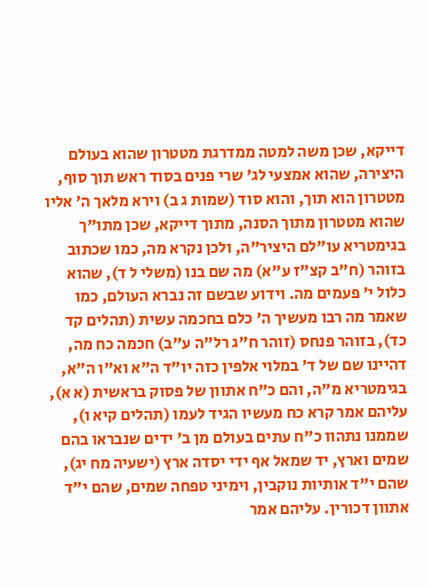דייקא, שכן משה למטה ממדרגת מטטרון שהוא בעולם היצירה, שהוא אמצעי לג' שרי פנים בסוד ראש תוך סוף, מטטרון הוא תוך, והוא סוד (שמות ג ב) וירא מלאך ה' אליו שהוא מטטרון מתוך הסנה, מתוך דייקא, שכן מתו"ך בגימטריא עו"לם היציר"ה, ולכן נקרא מה, כמו שכתוב בזוהר (ח"ב קצ"ז ע"א) מה שם בנו (משלי ל ד), שהוא כלול י' פעמים מה. וידוע שבשם זה נברא העולם, כמו שאמר מה רבו מעשיך ה' כלם בחכמה עשית (תהלים קד כד), בזוהר פנחס (זוהר ח"ג רל"ה ע"ב) חכמה כח מה, דהיינו שם של ד' במלוי אלפין כזה יו"ד ה"א וא"ו ה"א, בגימטריא מ"ה, והם כ"ח אתוון של פסוק בראשית (א א), עליהם אמר קרא כח מעשיו הגיד לעמו (תהלים קיא ו), שממנו נתהוו כ"ח עתים בעולם מן ב' ידים שנבראו בהם שמים וארץ, יד שמאל אף ידי יסדה ארץ (ישעיה מח יג), שהם י"ד אותיות נוקבין, וימיני טפחה שמים, שהם י"ד אתוון דכורין. עליהם אמר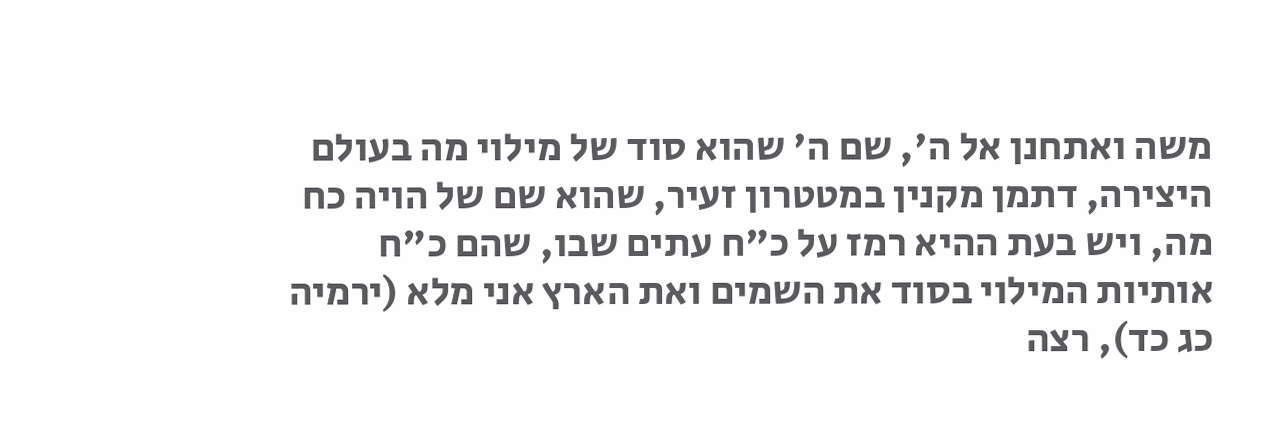משה ואתחנן אל ה', שם ה' שהוא סוד של מילוי מה בעולם היצירה, דתמן מקנין במטטרון זעיר, שהוא שם של הויה כח מה, ויש בעת ההיא רמז על כ"ח עתים שבו, שהם כ"ח אותיות המילוי בסוד את השמים ואת הארץ אני מלא (ירמיה כג כד), רצה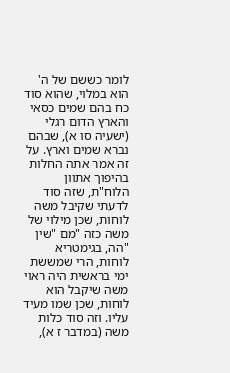לומר כששם של ה' הוא במלוי, שהוא סוד כח בהם שמים כסאי והארץ הדום רגלי (ישעיה סו א), שבהם נברא שמים וארץ. על זה אמר אתה החלות בהיפוך אתוון הלוח"ת, שזה סוד לדעתי שקיבל משה לוחות, שכן מילוי של משה כזה "מם "שין "הה, בגימטריא לוחות, הרי שמששת ימי בראשית היה ראוי משה שיקבל הוא לוחות, שכן שמו מעיד עליו. וזה סוד כלות משה (במדבר ז א),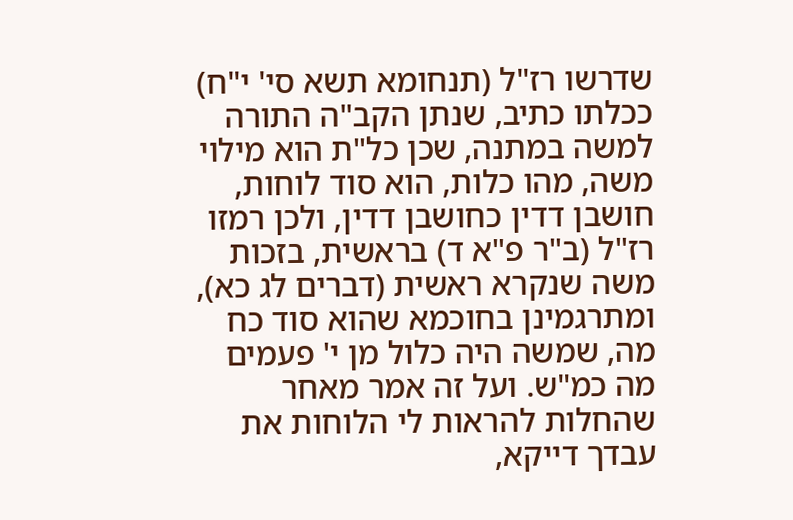שדרשו רז"ל (תנחומא תשא סי' י"ח) ככלתו כתיב, שנתן הקב"ה התורה למשה במתנה, שכן כל"ת הוא מילוי משה, מהו כלות, הוא סוד לוחות, חושבן דדין כחושבן דדין, ולכן רמזו רז"ל (ב"ר פ"א ד) בראשית, בזכות משה שנקרא ראשית (דברים לג כא), ומתרגמינן בחוכמא שהוא סוד כח מה, שמשה היה כלול מן י' פעמים מה כמ"ש. ועל זה אמר מאחר שהחלות להראות לי הלוחות את עבדך דייקא,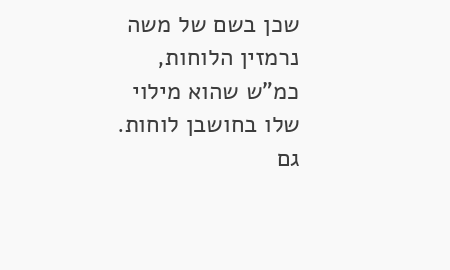שכן בשם של משה נרמזין הלוחות, כמ"ש שהוא מילוי שלו בחושבן לוחות. גם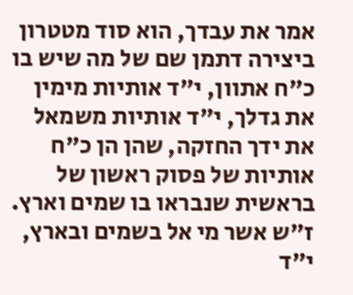אמר את עבדך, הוא סוד מטטרון ביצירה דתמן שם של מה שיש בו כ"ח אתוון, י"ד אותיות מימין את גדלך, י"ד אותיות משמאל את ידך החזקה, שהן הן כ"ח אותיות של פסוק ראשון של בראשית שנבראו בו שמים וארץ. ז"ש אשר מי אל בשמים ובארץ, י"ד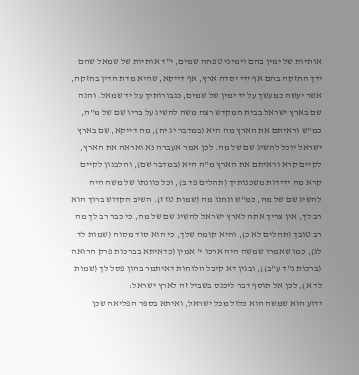אותיות של ימין בהם וימיני טפחה שמים, י"ד אותיות של שמאל שהם ידך החזקה בהם אף ידי יסדה ארץ, אף דייקא, שהיא מדת הדין בחזקה, אשר יעשה כמעשך על יד ימין של שמים, כגבורותיך על יד שמאל. והנה שם בארץ ישראל בבית המקדש רצה משה להשיג על בריו שם של מ"ה, כמ"ש וראיתם את הארץ מה היא (במדבר יג יח), מה דייקא, שם בארץ ישראל יוכל להשיג שם של מה. לכן אמר אעברה נא ואראה את הארץ, לקיים קרא וראיתם את הארץ מ"ה היא (במדבר שם), והלבנון לקיים קרא מה ידידות משכנותיך (תהלים פד ב), וכל כוונתו של משה היה להשיג שם של מה, כמ"ש ונחנו מה (שמות טז ז). השיב הקדוש ברוך הוא רב לך, אין צריך אתה לארץ ישראל להשיג שם של מה, כי כבר רב לך מה רב טובך (תהלים לא כ), והיא קומה שלך, כי הוא סוד מסוה (שמות לד לג), כמו שאמרו שמשה היה ארכו י' אמין (כדאיתא בברכות פרק הרואה (ברכות נ"ד ע"ב)), ובגין דא קיבל הלוחות דאיתמר בהון פסל לך (שמות לד א), לכן אל תוסף דבר ליכנס בשביל זה לארץ ישראל:
ידוע הוא שמשה הוא כלול מכל ישראל, ואיתא בספר הפליאה שכן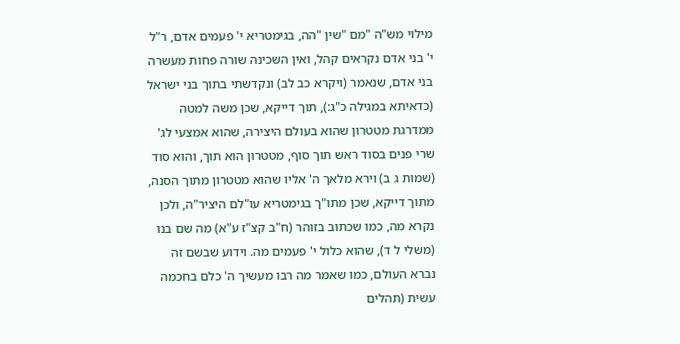מילוי מש"ה "מם "שין "הה, בגימטריא י' פעמים אדם, ר"ל י' בני אדם נקראים קהל, ואין השכינה שורה פחות מעשרה בני אדם, שנאמר (ויקרא כב לב) ונקדשתי בתוך בני ישראל (כדאיתא במגילה כ"ג:), תוך דייקא, שכן משה למטה ממדרגת מטטרון שהוא בעולם היצירה, שהוא אמצעי לג' שרי פנים בסוד ראש תוך סוף, מטטרון הוא תוך, והוא סוד (שמות ג ב) וירא מלאך ה' אליו שהוא מטטרון מתוך הסנה, מתוך דייקא, שכן מתו"ך בגימטריא עו"לם היציר"ה, ולכן נקרא מה, כמו שכתוב בזוהר (ח"ב קצ"ז ע"א) מה שם בנו (משלי ל ד), שהוא כלול י' פעמים מה. וידוע שבשם זה נברא העולם, כמו שאמר מה רבו מעשיך ה' כלם בחכמה עשית (תהלים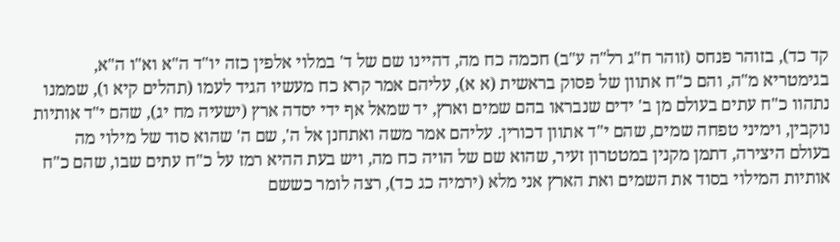קד כד), בזוהר פנחס (זוהר ח"ג רל"ה ע"ב) חכמה כח מה, דהיינו שם של ד' במלוי אלפין כזה יו"ד ה"א וא"ו ה"א, בגימטריא מ"ה, והם כ"ח אתוון של פסוק בראשית (א א), עליהם אמר קרא כח מעשיו הגיד לעמו (תהלים קיא ו), שממנו נתהוו כ"ח עתים בעולם מן ב' ידים שנבראו בהם שמים וארץ, יד שמאל אף ידי יסדה ארץ (ישעיה מח יג), שהם י"ד אותיות נוקבין, וימיני טפחה שמים, שהם י"ד אתוון דכורין. עליהם אמר משה ואתחנן אל ה', שם ה' שהוא סוד של מילוי מה בעולם היצירה, דתמן מקנין במטטרון זעיר, שהוא שם של הויה כח מה, ויש בעת ההיא רמז על כ"ח עתים שבו, שהם כ"ח אותיות המילוי בסוד את השמים ואת הארץ אני מלא (ירמיה כג כד), רצה לומר כששם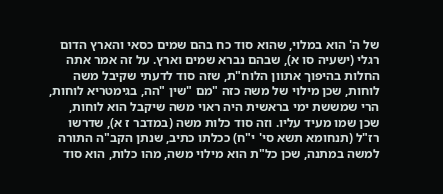של ה' הוא במלוי, שהוא סוד כח בהם שמים כסאי והארץ הדום רגלי (ישעיה סו א), שבהם נברא שמים וארץ. על זה אמר אתה החלות בהיפוך אתוון הלוח"ת, שזה סוד לדעתי שקיבל משה לוחות, שכן מילוי של משה כזה "מם "שין "הה, בגימטריא לוחות, הרי שמששת ימי בראשית היה ראוי משה שיקבל הוא לוחות, שכן שמו מעיד עליו. וזה סוד כלות משה (במדבר ז א), שדרשו רז"ל (תנחומא תשא סי' י"ח) ככלתו כתיב, שנתן הקב"ה התורה למשה במתנה, שכן כל"ת הוא מילוי משה, מהו כלות, הוא סוד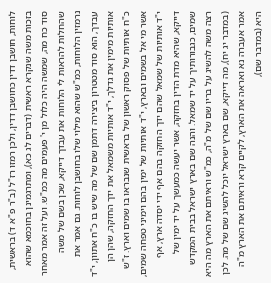לוחות, חושבן דדין כחושבן דדין, ולכן רמזו רז"ל (ב"ר פ"א ד) בראשית, בזכות משה שנקרא ראשית (דברים לג כא), ומתרגמינן בחוכמא שהוא סוד כח מה, שמשה היה כלול מן י' פעמים מה כמ"ש. ועל זה אמר מאחר שהחלות להראות לי הלוחות את עבדך דייקא, שכן בשם של משה נרמזין הלוחות, כמ"ש שהוא מילוי שלו בחושבן לוחות. גם אמר את עבדך, הוא סוד מטטרון ביצירה דתמן שם של מה שיש בו כ"ח אתוון, י"ד אותיות מימין את גדלך, י"ד אותיות משמאל את ידך החזקה, שהן הן כ"ח אותיות של פסוק ראשון של בראשית שנבראו בו שמים וארץ. ז"ש אשר מי אל בשמים ובארץ, י"ד אותיות של ימין בהם וימיני טפחה שמים, י"ד אותיות של שמאל שהם ידך החזקה בהם אף ידי יסדה ארץ, אף דייקא, שהיא מדת הדין בחזקה, אשר יעשה כמעשך על יד ימין של שמים, כגבורותיך על יד שמאל. והנה שם בארץ ישראל בבית המקדש רצה משה להשיג על בריו שם של מ"ה, כמ"ש וראיתם את הארץ מה היא (במדבר יג יח), מה דייקא, שם בארץ ישראל יוכל להשיג שם של מה. לכן אמר אעברה נא ואראה את הארץ, לקיים קרא וראיתם את הארץ מ"ה היא (במדבר שם),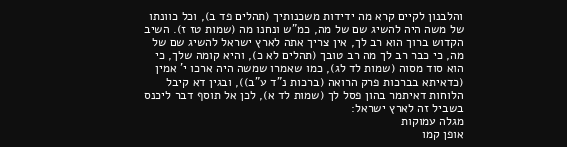והלבנון לקיים קרא מה ידידות משכנותיך (תהלים פד ב), וכל כוונתו של משה היה להשיג שם של מה, כמ"ש ונחנו מה (שמות טז ז). השיב הקדוש ברוך הוא רב לך, אין צריך אתה לארץ ישראל להשיג שם של מה, כי כבר רב לך מה רב טובך (תהלים לא כ), והיא קומה שלך, כי הוא סוד מסוה (שמות לד לג), כמו שאמרו שמשה היה ארכו י' אמין (כדאיתא בברכות פרק הרואה (ברכות נ"ד ע"ב)), ובגין דא קיבל הלוחות דאיתמר בהון פסל לך (שמות לד א), לכן אל תוסף דבר ליכנס בשביל זה לארץ ישראל:
מגלה עמוקות
אופן קמו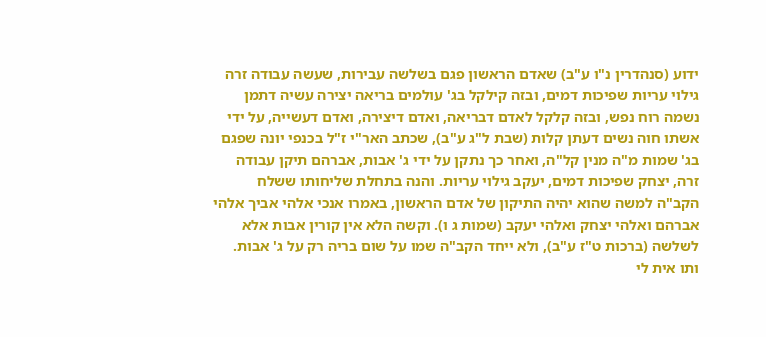ידוע (סנהדרין נ"ו ע"ב) שאדם הראשון פגם בשלשה עבירות, שעשה עבודה זרה גילוי עריות שפיכות דמים, ובזה קילקל בג' עולמים בריאה יצירה עשיה דתמן נשמה רוח נפש, ובזה קלקל לאדם דבריאה, ואדם דיצירה, ואדם דעשייה, על ידי אשתו חוה נשים דעתן קלות (שבת ל"ג ע"ב), שכתב האר"י ז"ל בכנפי יונה שפגם בג' שמות מ"ה מנין קל"ה, ואחר כך נתקן על ידי ג' אבות, אברהם תיקן עבודה זרה, יצחק שפיכות דמים, יעקב גילוי עריות. והנה בתחלת שליחותו ששלח הקב"ה למשה שהוא יהיה התיקון של אדם הראשון, באמרו אנכי אלהי אביך אלהי אברהם ואלהי יצחק ואלהי יעקב (שמות ג ו). וקשה הלא אין קורין אבות אלא לשלשה (ברכות ט"ז ע"ב), ולא ייחד הקב"ה שמו על שום בריה רק על ג' אבות. ותו אית לי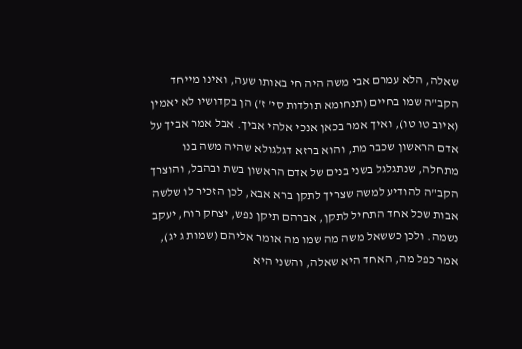שאלה, הלא עמרם אבי משה היה חי באותו שעה, ואינו מייחד הקב"ה שמו בחיים (תנחומא תולדות סי' ז') הן בקדושיו לא יאמין (איוב טו טו), ואיך אמר בכאן אנכי אלהי אביך. אבל אמר אביך על אדם הראשון שכבר מת, והוא ברזא דגלגולא שהיה משה בנו מתחלה, שנתגלגל בשני בנים של אדם הראשון בשת ובהבל, והוצרך הקב"ה להודיע למשה שצריך לתקן ברא אבא, לכן הזכיר לו שלשה אבות שכל אחד התחיל לתקן, אברהם תיקן נפש, יצחק רוח, יעקב נשמה. ולכן כששאל משה מה שמו מה אומר אליהם (שמות ג יג), אמר כפל מה, האחד היא שאלה, והשני היא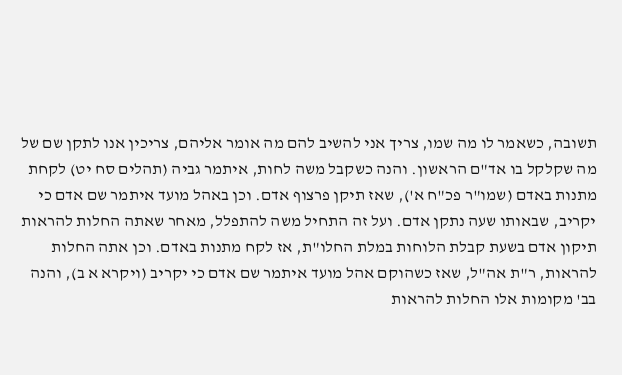תשובה, כשאמר לו מה שמו, צריך אני להשיב להם מה אומר אליהם, צריכין אנו לתקן שם של מה שקלקל בו אד"ם הראשון. והנה כשקבל משה לחות, איתמר גביה (תהלים סח יט) לקחת מתנות באדם (שמו"ר פכ"ח א'), שאז תיקן פרצוף אדם. וכן באהל מועד איתמר שם אדם כי יקריב, שבאותו שעה נתקן אדם. ועל זה התחיל משה להתפלל, מאחר שאתה החלות להראות תיקון אדם בשעת קבלת הלוחות במלת החלו"ת, אז לקח מתנות באדם. וכן אתה החלות להראות, ר"ת אה"ל, שאז כשהוקם אהל מועד איתמר שם אדם כי יקריב (ויקרא א ב), והנה בב' מקומות אלו החלות להראות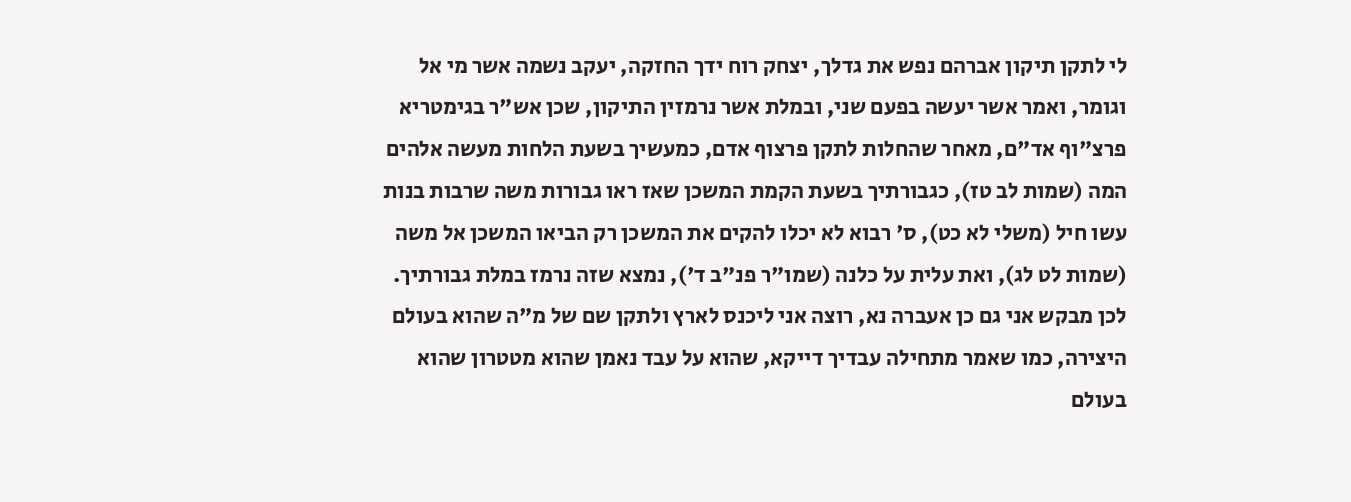לי לתקן תיקון אברהם נפש את גדלך, יצחק רוח ידך החזקה, יעקב נשמה אשר מי אל וגומר, ואמר אשר יעשה בפעם שני, ובמלת אשר נרמזין התיקון, שכן אש"ר בגימטריא פרצ"וף אד"ם, מאחר שהחלות לתקן פרצוף אדם, כמעשיך בשעת הלחות מעשה אלהים המה (שמות לב טז), כגבורתיך בשעת הקמת המשכן שאז ראו גבורות משה שרבות בנות עשו חיל (משלי לא כט), ס' רבוא לא יכלו להקים את המשכן רק הביאו המשכן אל משה (שמות לט לג), ואת עלית על כלנה (שמו"ר פנ"ב ד'), נמצא שזה נרמז במלת גבורתיך. לכן מבקש אני גם כן אעברה נא, רוצה אני ליכנס לארץ ולתקן שם של מ"ה שהוא בעולם היצירה, כמו שאמר מתחילה עבדיך דייקא, שהוא על עבד נאמן שהוא מטטרון שהוא בעולם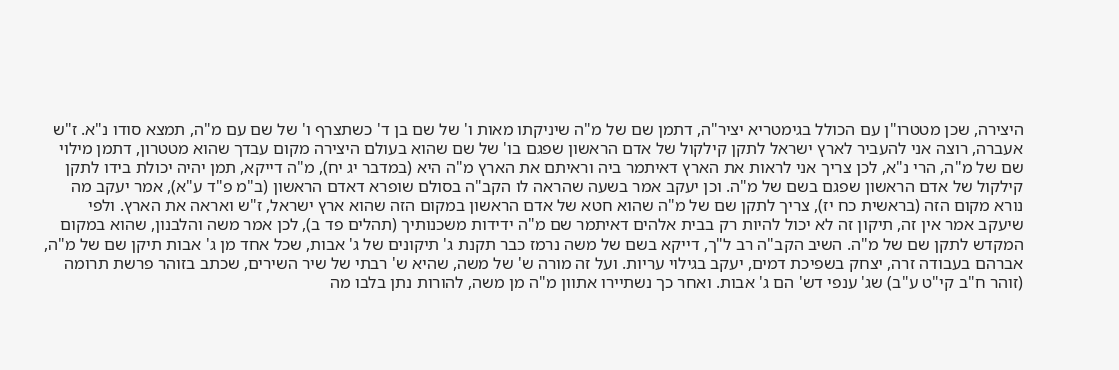היצירה, שכן מטטרו"ן עם הכולל בגימטריא יציר"ה, דתמן שם של מ"ה שיניקתו מאות ו' של שם בן ד' כשתצרף ו' של שם עם מ"ה, תמצא סודו נ"א. ז"ש אעברה, רוצה אני להעביר לארץ ישראל לתקן קילקול של אדם הראשון שפגם בו' של שם שהוא בעולם היצירה מקום עבדך שהוא מטטרון, דתמן מילוי שם של מ"ה, הרי נ"א, לכן צריך אני לראות את הארץ דאיתמר ביה וראיתם את הארץ מ"ה היא (במדבר יג יח), מ"ה דייקא, תמן יהיה יכולת בידו לתקן קילקול של אדם הראשון שפגם בשם של מ"ה. וכן יעקב אמר בשעה שהראה לו הקב"ה בסולם שופרא דאדם הראשון (ב"מ פ"ד ע"א), אמר יעקב מה נורא מקום הזה (בראשית כח יז), צריך לתקן שם של מ"ה שהוא חטא של אדם הראשון במקום הזה שהוא ארץ ישראל, ז"ש ואראה את הארץ. ולפי שיעקב אמר אין זה, תיקון זה לא יכול להיות רק בבית אלהים דאיתמר שם מ"ה ידידות משכנותיך (תהלים פד ב), לכן אמר משה והלבנון, שהוא במקום המקדש לתקן שם של מ"ה. השיב הקב"ה רב ל"ך, דייקא בשם של משה נרמז כבר תקנת ג' תיקונים של ג' אבות, שכל אחד מן ג' אבות תיקן שם של מ"ה, אברהם בעבודה זרה, יצחק בשפיכת דמים, יעקב בגילוי עריות. ועל זה מורה ש' של משה, שהיא ש' רבתי של שיר השירים, שכתב בזוהר פרשת תרומה (זוהר ח"ב קי"ט ע"ב) שג' ענפי דש' הם ג' אבות. ואחר כך נשתיירו אתוון מ"ה מן משה, להורות נתן בלבו מה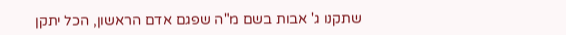שתקנו ג' אבות בשם מ"ה שפגם אדם הראשון, הכל יתקן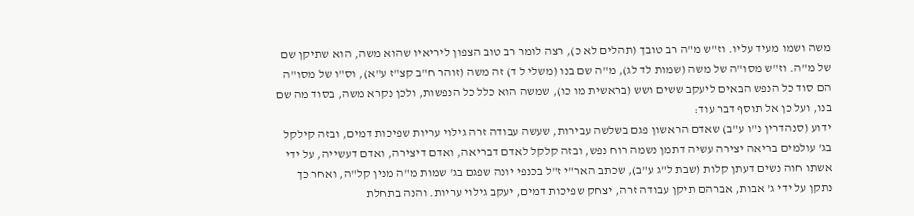משה ושמו מעיד עליו. וז"ש מ"ה רב טובך (תהלים לא כ), רצה לומר רב טוב הצפון ליריאיו שהוא משה, הוא שתיקן שם של מ"ה. וז"ש מסו"ה של משה (שמות לד לג), מ"ה שם בנו (משלי ל ד) זה משה (זוהר ח"ב קצ"ז ע"א), וס"ו של מסו"ה הם סוד כל הנפש הבאים ליעקב ששים ושש (בראשית מו כו), שמשה הוא כלל כל הנפשות, ולכן נקרא משה, בסוד מה שם בנו, ועל כן אל תוסף דבר עוד:
ידוע (סנהדרין נ"ו ע"ב) שאדם הראשון פגם בשלשה עבירות, שעשה עבודה זרה גילוי עריות שפיכות דמים, ובזה קילקל בג' עולמים בריאה יצירה עשיה דתמן נשמה רוח נפש, ובזה קלקל לאדם דבריאה, ואדם דיצירה, ואדם דעשייה, על ידי אשתו חוה נשים דעתן קלות (שבת ל"ג ע"ב), שכתב האר"י ז"ל בכנפי יונה שפגם בג' שמות מ"ה מנין קל"ה, ואחר כך נתקן על ידי ג' אבות, אברהם תיקן עבודה זרה, יצחק שפיכות דמים, יעקב גילוי עריות. והנה בתחלת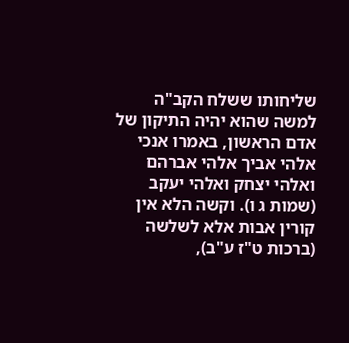שליחותו ששלח הקב"ה למשה שהוא יהיה התיקון של אדם הראשון, באמרו אנכי אלהי אביך אלהי אברהם ואלהי יצחק ואלהי יעקב (שמות ג ו). וקשה הלא אין קורין אבות אלא לשלשה (ברכות ט"ז ע"ב),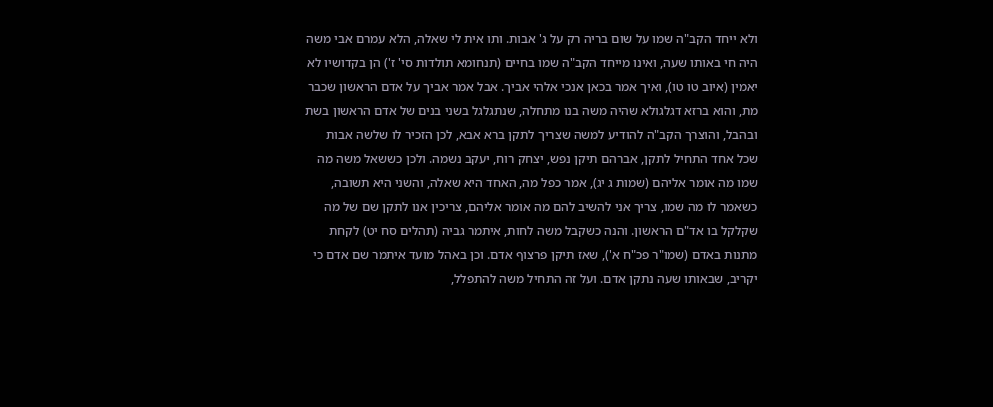ולא ייחד הקב"ה שמו על שום בריה רק על ג' אבות. ותו אית לי שאלה, הלא עמרם אבי משה היה חי באותו שעה, ואינו מייחד הקב"ה שמו בחיים (תנחומא תולדות סי' ז') הן בקדושיו לא יאמין (איוב טו טו), ואיך אמר בכאן אנכי אלהי אביך. אבל אמר אביך על אדם הראשון שכבר מת, והוא ברזא דגלגולא שהיה משה בנו מתחלה, שנתגלגל בשני בנים של אדם הראשון בשת ובהבל, והוצרך הקב"ה להודיע למשה שצריך לתקן ברא אבא, לכן הזכיר לו שלשה אבות שכל אחד התחיל לתקן, אברהם תיקן נפש, יצחק רוח, יעקב נשמה. ולכן כששאל משה מה שמו מה אומר אליהם (שמות ג יג), אמר כפל מה, האחד היא שאלה, והשני היא תשובה, כשאמר לו מה שמו, צריך אני להשיב להם מה אומר אליהם, צריכין אנו לתקן שם של מה שקלקל בו אד"ם הראשון. והנה כשקבל משה לחות, איתמר גביה (תהלים סח יט) לקחת מתנות באדם (שמו"ר פכ"ח א'), שאז תיקן פרצוף אדם. וכן באהל מועד איתמר שם אדם כי יקריב, שבאותו שעה נתקן אדם. ועל זה התחיל משה להתפלל,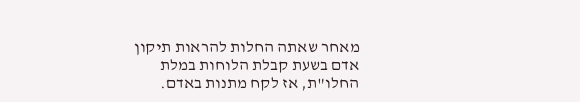מאחר שאתה החלות להראות תיקון אדם בשעת קבלת הלוחות במלת החלו"ת, אז לקח מתנות באדם.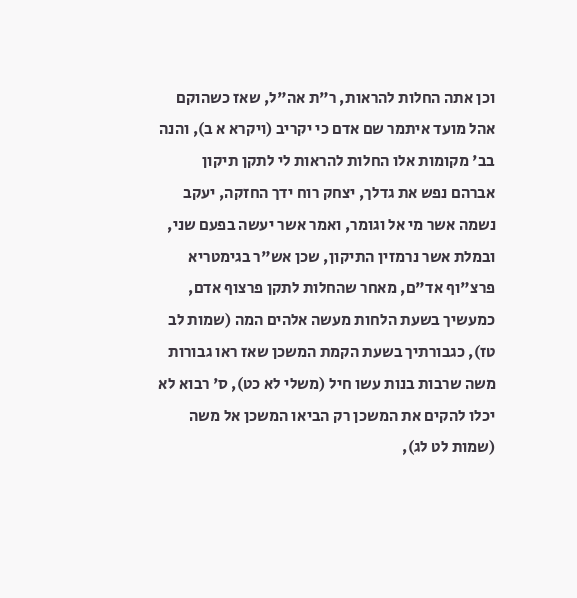וכן אתה החלות להראות, ר"ת אה"ל, שאז כשהוקם אהל מועד איתמר שם אדם כי יקריב (ויקרא א ב), והנה בב' מקומות אלו החלות להראות לי לתקן תיקון אברהם נפש את גדלך, יצחק רוח ידך החזקה, יעקב נשמה אשר מי אל וגומר, ואמר אשר יעשה בפעם שני, ובמלת אשר נרמזין התיקון, שכן אש"ר בגימטריא פרצ"וף אד"ם, מאחר שהחלות לתקן פרצוף אדם, כמעשיך בשעת הלחות מעשה אלהים המה (שמות לב טז), כגבורתיך בשעת הקמת המשכן שאז ראו גבורות משה שרבות בנות עשו חיל (משלי לא כט), ס' רבוא לא יכלו להקים את המשכן רק הביאו המשכן אל משה (שמות לט לג),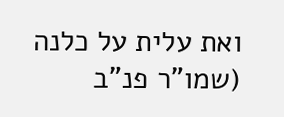ואת עלית על כלנה (שמו"ר פנ"ב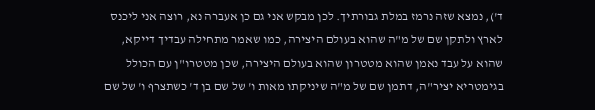ד'), נמצא שזה נרמז במלת גבורתיך. לכן מבקש אני גם כן אעברה נא, רוצה אני ליכנס לארץ ולתקן שם של מ"ה שהוא בעולם היצירה, כמו שאמר מתחילה עבדיך דייקא, שהוא על עבד נאמן שהוא מטטרון שהוא בעולם היצירה, שכן מטטרו"ן עם הכולל בגימטריא יציר"ה, דתמן שם של מ"ה שיניקתו מאות ו' של שם בן ד' כשתצרף ו' של שם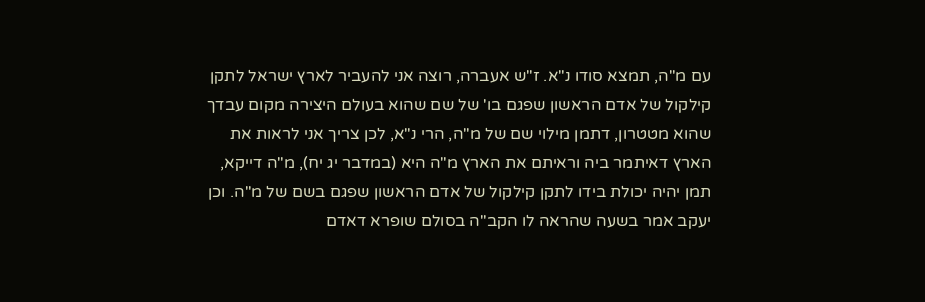עם מ"ה, תמצא סודו נ"א. ז"ש אעברה, רוצה אני להעביר לארץ ישראל לתקן קילקול של אדם הראשון שפגם בו' של שם שהוא בעולם היצירה מקום עבדך שהוא מטטרון, דתמן מילוי שם של מ"ה, הרי נ"א, לכן צריך אני לראות את הארץ דאיתמר ביה וראיתם את הארץ מ"ה היא (במדבר יג יח), מ"ה דייקא, תמן יהיה יכולת בידו לתקן קילקול של אדם הראשון שפגם בשם של מ"ה. וכן יעקב אמר בשעה שהראה לו הקב"ה בסולם שופרא דאדם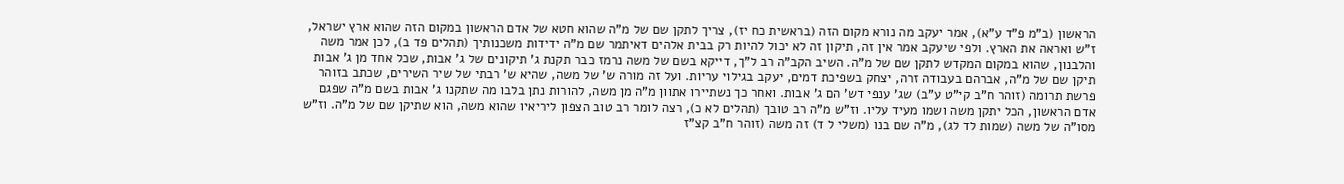הראשון (ב"מ פ"ד ע"א), אמר יעקב מה נורא מקום הזה (בראשית כח יז), צריך לתקן שם של מ"ה שהוא חטא של אדם הראשון במקום הזה שהוא ארץ ישראל, ז"ש ואראה את הארץ. ולפי שיעקב אמר אין זה, תיקון זה לא יכול להיות רק בבית אלהים דאיתמר שם מ"ה ידידות משכנותיך (תהלים פד ב), לכן אמר משה והלבנון, שהוא במקום המקדש לתקן שם של מ"ה. השיב הקב"ה רב ל"ך, דייקא בשם של משה נרמז כבר תקנת ג' תיקונים של ג' אבות, שכל אחד מן ג' אבות תיקן שם של מ"ה, אברהם בעבודה זרה, יצחק בשפיכת דמים, יעקב בגילוי עריות. ועל זה מורה ש' של משה, שהיא ש' רבתי של שיר השירים, שכתב בזוהר פרשת תרומה (זוהר ח"ב קי"ט ע"ב) שג' ענפי דש' הם ג' אבות. ואחר כך נשתיירו אתוון מ"ה מן משה, להורות נתן בלבו מה שתקנו ג' אבות בשם מ"ה שפגם אדם הראשון, הכל יתקן משה ושמו מעיד עליו. וז"ש מ"ה רב טובך (תהלים לא כ), רצה לומר רב טוב הצפון ליריאיו שהוא משה, הוא שתיקן שם של מ"ה. וז"ש מסו"ה של משה (שמות לד לג), מ"ה שם בנו (משלי ל ד) זה משה (זוהר ח"ב קצ"ז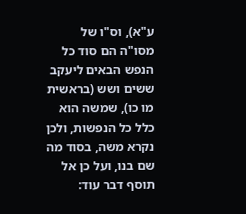ע"א), וס"ו של מסו"ה הם סוד כל הנפש הבאים ליעקב ששים ושש (בראשית מו כו), שמשה הוא כלל כל הנפשות, ולכן נקרא משה, בסוד מה שם בנו, ועל כן אל תוסף דבר עוד: